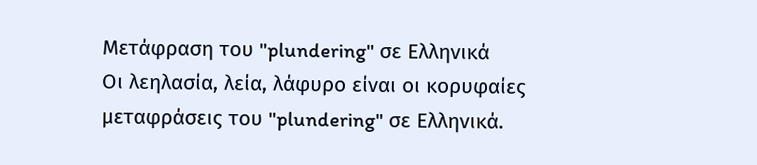Μετάφραση του "plundering" σε Ελληνικά
Οι λεηλασία, λεία, λάφυρο είναι οι κορυφαίες μεταφράσεις του "plundering" σε Ελληνικά.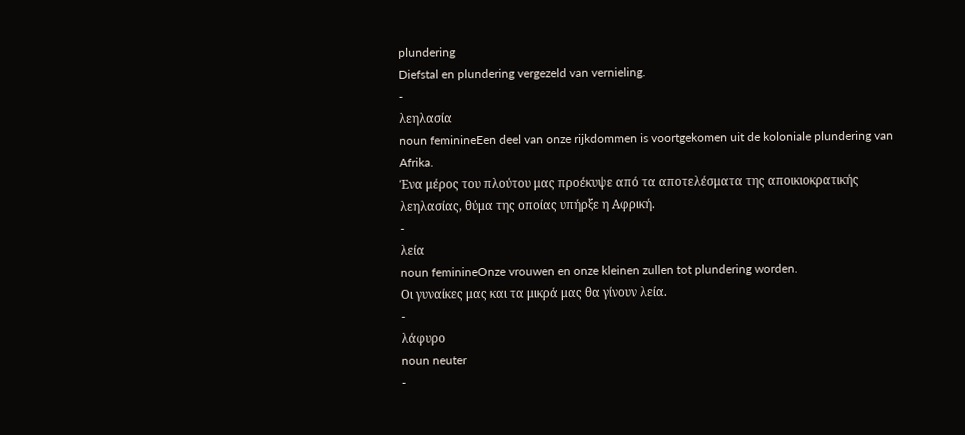plundering
Diefstal en plundering vergezeld van vernieling.
-
λεηλασία
noun feminineEen deel van onze rijkdommen is voortgekomen uit de koloniale plundering van Afrika.
Ένα μέρος του πλούτου μας προέκυψε από τα αποτελέσματα της αποικιοκρατικής λεηλασίας, θύμα της οποίας υπήρξε η Αφρική.
-
λεία
noun feminineOnze vrouwen en onze kleinen zullen tot plundering worden.
Οι γυναίκες μας και τα μικρά μας θα γίνουν λεία.
-
λάφυρο
noun neuter
-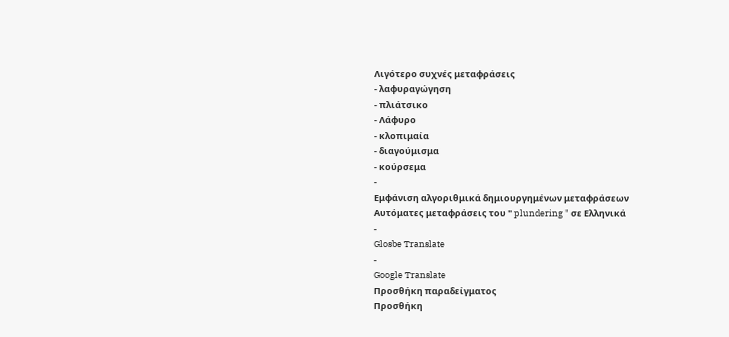Λιγότερο συχνές μεταφράσεις
- λαφυραγώγηση
- πλιάτσικο
- Λάφυρο
- κλοπιμαία
- διαγούμισμα
- κούρσεμα
-
Εμφάνιση αλγοριθμικά δημιουργημένων μεταφράσεων
Αυτόματες μεταφράσεις του " plundering " σε Ελληνικά
-
Glosbe Translate
-
Google Translate
Προσθήκη παραδείγματος
Προσθήκη